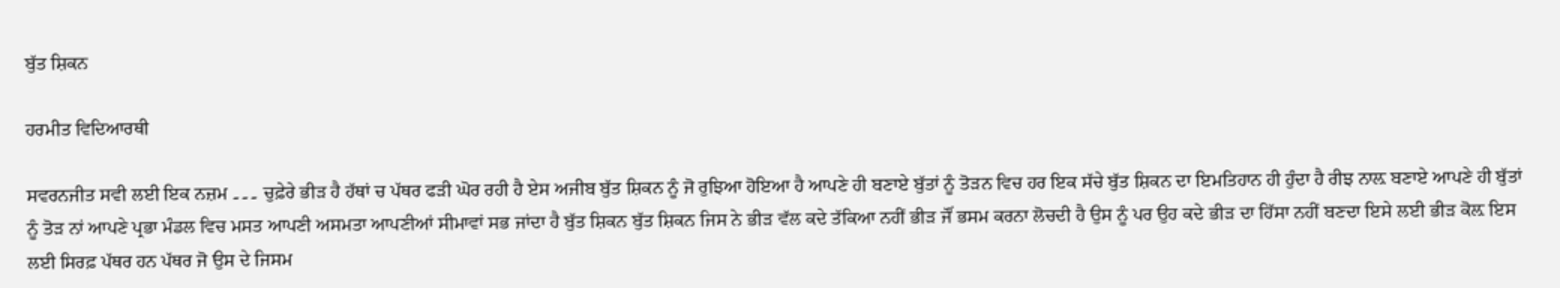ਬੁੱਤ ਸ਼ਿਕਨ

ਹਰਮੀਤ ਵਿਦਿਆਰਥੀ

ਸਵਰਨਜੀਤ ਸਵੀ ਲਈ ਇਕ ਨਜ਼ਮ ۔۔۔ ਚੁਫ਼ੇਰੇ ਭੀੜ ਹੈ ਹੱਥਾਂ ਚ ਪੱਥਰ ਫੜੀ ਘੋਰ ਰਹੀ ਹੈ ਏਸ ਅਜੀਬ ਬੁੱਤ ਸ਼ਿਕਨ ਨੂੰ ਜੋ ਰੁਝਿਆ ਹੋਇਆ ਹੈ ਆਪਣੇ ਹੀ ਬਣਾਏ ਬੁੱਤਾਂ ਨੂੰ ਤੋੜਨ ਵਿਚ ਹਰ ਇਕ ਸੱਚੇ ਬੁੱਤ ਸ਼ਿਕਨ ਦਾ ਇਮਤਿਹਾਨ ਹੀ ਹੁੰਦਾ ਹੈ ਰੀਝ ਨਾਲ਼ ਬਣਾਏ ਆਪਣੇ ਹੀ ਬੁੱਤਾਂ ਨੂੰ ਤੋੜ ਨਾਂ ਆਪਣੇ ਪ੍ਰਭਾ ਮੰਡਲ ਵਿਚ ਮਸਤ ਆਪਣੀ ਅਸਮਤਾ ਆਪਣੀਆਂ ਸੀਮਾਵਾਂ ਸਭ ਜਾਂਦਾ ਹੈ ਬੁੱਤ ਸ਼ਿਕਨ ਬੁੱਤ ਸ਼ਿਕਨ ਜਿਸ ਨੇ ਭੀੜ ਵੱਲ ਕਦੇ ਤੱਕਿਆ ਨਹੀਂ ਭੀੜ ਜੌਂ ਭਸਮ ਕਰਨਾ ਲੋਚਦੀ ਹੈ ਉਸ ਨੂੰ ਪਰ ਉਹ ਕਦੇ ਭੀੜ ਦਾ ਹਿੱਸਾ ਨਹੀਂ ਬਣਦਾ ਇਸੇ ਲਈ ਭੀੜ ਕੋਲ਼ ਇਸ ਲਈ ਸਿਰਫ਼ ਪੱਥਰ ਹਨ ਪੱਥਰ ਜੋ ਉਸ ਦੇ ਜਿਸਮ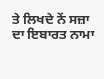ਤੇ ਲਿਖਦੇ ਨੇਂ ਸਜ਼ਾ ਦਾ ਇਬਾਰਤ ਨਾਮਾ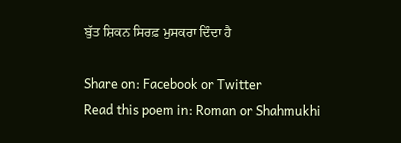ਬੁੱਤ ਸ਼ਿਕਨ ਸਿਰਫ਼ ਮੁਸਕਰਾ ਦਿੰਦਾ ਹੈ

Share on: Facebook or Twitter
Read this poem in: Roman or Shahmukhi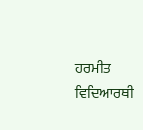ਹਰਮੀਤ ਵਿਦਿਆਰਥੀ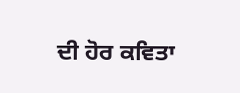ਦੀ ਹੋਰ ਕਵਿਤਾ